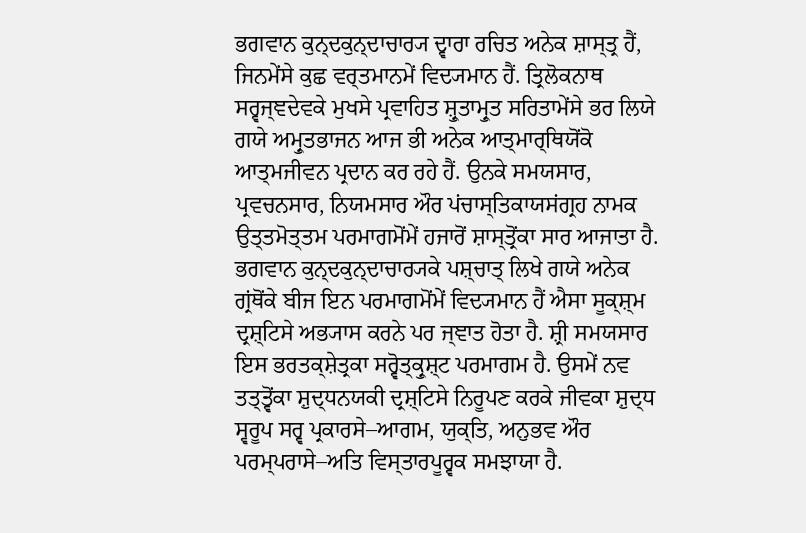ਭਗਵਾਨ ਕੁਨ੍ਦਕੁਨ੍ਦਾਚਾਰ੍ਯ ਦ੍ਵਾਰਾ ਰਚਿਤ ਅਨੇਕ ਸ਼ਾਸ੍ਤ੍ਰ ਹੈਂ, ਜਿਨਮੇਂਸੇ ਕੁਛ ਵਰ੍ਤਮਾਨਮੇਂ ਵਿਦ੍ਯਮਾਨ ਹੈਂ. ਤ੍ਰਿਲੋਕਨਾਥ ਸਰ੍ਵਜ੍ਞਦੇਵਕੇ ਮੁਖਸੇ ਪ੍ਰਵਾਹਿਤ ਸ਼੍ਰੁਤਾਮ੍ਰੁਤ ਸਰਿਤਾਮੇਂਸੇ ਭਰ ਲਿਯੇ ਗਯੇ ਅਮ੍ਰੁਤਭਾਜਨ ਆਜ ਭੀ ਅਨੇਕ ਆਤ੍ਮਾਰ੍ਥਿਯੋਂਕੋ ਆਤ੍ਮਜੀਵਨ ਪ੍ਰਦਾਨ ਕਰ ਰਹੇ ਹੈਂ. ਉਨਕੇ ਸਮਯਸਾਰ, ਪ੍ਰਵਚਨਸਾਰ, ਨਿਯਮਸਾਰ ਔਰ ਪਂਚਾਸ੍ਤਿਕਾਯਸਂਗ੍ਰਹ ਨਾਮਕ ਉਤ੍ਤਮੋਤ੍ਤਮ ਪਰਮਾਗਮੋਂਮੇਂ ਹਜਾਰੋਂ ਸ਼ਾਸ੍ਤ੍ਰੋਂਕਾ ਸਾਰ ਆਜਾਤਾ ਹੈ. ਭਗਵਾਨ ਕੁਨ੍ਦਕੁਨ੍ਦਾਚਾਰ੍ਯਕੇ ਪਸ਼੍ਚਾਤ੍ ਲਿਖੇ ਗਯੇ ਅਨੇਕ ਗ੍ਰਂਥੋਂਕੇ ਬੀਜ ਇਨ ਪਰਮਾਗਮੋਂਮੇਂ ਵਿਦ੍ਯਮਾਨ ਹੈਂ ਐਸਾ ਸੂਕ੍ਸ਼੍ਮ ਦ੍ਰਸ਼੍ਟਿਸੇ ਅਭ੍ਯਾਸ ਕਰਨੇ ਪਰ ਜ੍ਞਾਤ ਹੋਤਾ ਹੈ. ਸ਼੍ਰੀ ਸਮਯਸਾਰ ਇਸ ਭਰਤਕ੍ਸ਼ੇਤ੍ਰਕਾ ਸਰ੍ਵੋਤ੍ਕ੍ਰੁਸ਼੍ਟ ਪਰਮਾਗਮ ਹੈ. ਉਸਮੇਂ ਨਵ ਤਤ੍ਤ੍ਵੋਂਕਾ ਸ਼ੁਦ੍ਧਨਯਕੀ ਦ੍ਰਸ਼੍ਟਿਸੇ ਨਿਰੂਪਣ ਕਰਕੇ ਜੀਵਕਾ ਸ਼ੁਦ੍ਧ ਸ੍ਵਰੂਪ ਸਰ੍ਵ ਪ੍ਰਕਾਰਸੇ–ਆਗਮ, ਯੁਕ੍ਤਿ, ਅਨੁਭਵ ਔਰ ਪਰਮ੍ਪਰਾਸੇ–ਅਤਿ ਵਿਸ੍ਤਾਰਪੂਰ੍ਵਕ ਸਮਝਾਯਾ ਹੈ.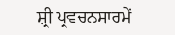ਸ਼੍ਰੀ ਪ੍ਰਵਚਨਸਾਰਮੇਂ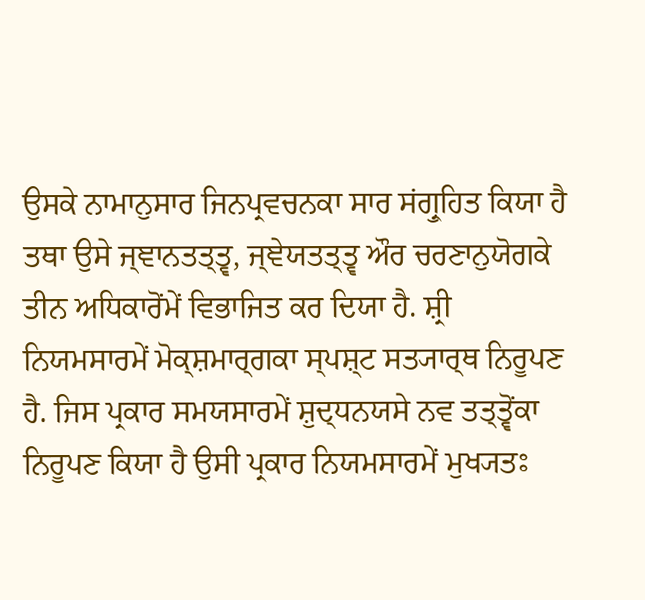ਉਸਕੇ ਨਾਮਾਨੁਸਾਰ ਜਿਨਪ੍ਰਵਚਨਕਾ ਸਾਰ ਸਂਗ੍ਰੁਹਿਤ ਕਿਯਾ ਹੈ ਤਥਾ ਉਸੇ ਜ੍ਞਾਨਤਤ੍ਤ੍ਵ, ਜ੍ਞੇਯਤਤ੍ਤ੍ਵ ਔਰ ਚਰਣਾਨੁਯੋਗਕੇ ਤੀਨ ਅਧਿਕਾਰੋਂਮੇਂ ਵਿਭਾਜਿਤ ਕਰ ਦਿਯਾ ਹੈ. ਸ਼੍ਰੀ ਨਿਯਮਸਾਰਮੇਂ ਮੋਕ੍ਸ਼ਮਾਰ੍ਗਕਾ ਸ੍ਪਸ਼੍ਟ ਸਤ੍ਯਾਰ੍ਥ ਨਿਰੂਪਣ ਹੈ. ਜਿਸ ਪ੍ਰਕਾਰ ਸਮਯਸਾਰਮੇਂ ਸ਼ੁਦ੍ਧਨਯਸੇ ਨਵ ਤਤ੍ਤ੍ਵੋਂਕਾ ਨਿਰੂਪਣ ਕਿਯਾ ਹੈ ਉਸੀ ਪ੍ਰਕਾਰ ਨਿਯਮਸਾਰਮੇਂ ਮੁਖ੍ਯਤਃ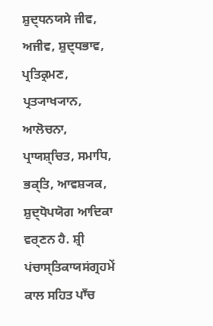ਸ਼ੁਦ੍ਧਨਯਸੇ ਜੀਵ, ਅਜੀਵ, ਸ਼ੁਦ੍ਧਭਾਵ, ਪ੍ਰਤਿਕ੍ਰਮਣ, ਪ੍ਰਤ੍ਯਾਖ੍ਯਾਨ, ਆਲੋਚਨਾ, ਪ੍ਰਾਯਸ਼੍ਚਿਤ, ਸਮਾਧਿ, ਭਕ੍ਤਿ, ਆਵਸ਼੍ਯਕ, ਸ਼ੁਦ੍ਧੋਪਯੋਗ ਆਦਿਕਾ ਵਰ੍ਣਨ ਹੈ. ਸ਼੍ਰੀ ਪਂਚਾਸ੍ਤਿਕਾਯਸਂਗ੍ਰਹਮੇਂ ਕਾਲ ਸਹਿਤ ਪਾਁਚ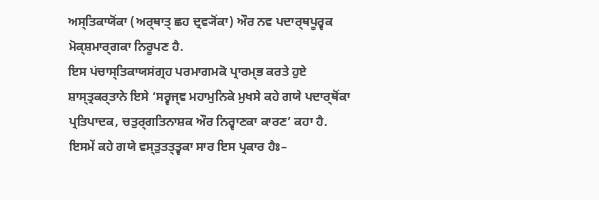ਅਸ੍ਤਿਕਾਯੋਂਕਾ (ਅਰ੍ਥਾਤ੍ ਛਹ ਦ੍ਰਵ੍ਯੋਂਕਾ) ਔਰ ਨਵ ਪਦਾਰ੍ਥਪੂਰ੍ਵਕ ਮੋਕ੍ਸ਼ਮਾਰ੍ਗਕਾ ਨਿਰੂਪਣ ਹੈ.
ਇਸ ਪਂਚਾਸ੍ਤਿਕਾਯਸਂਗ੍ਰਹ ਪਰਮਾਗਮਕੋ ਪ੍ਰਾਰਮ੍ਭ ਕਰਤੇ ਹੁਏ ਸ਼ਾਸ੍ਤ੍ਰਕਰ੍ਤਾਨੇ ਇਸੇ ‘ਸਰ੍ਵਜ੍ਞ ਮਹਾਮੁਨਿਕੇ ਮੁਖਸੇ ਕਹੇ ਗਯੇ ਪਦਾਰ੍ਥੋਂਕਾ ਪ੍ਰਤਿਪਾਦਕ, ਚਤੁਰ੍ਗਤਿਨਾਸ਼ਕ ਔਰ ਨਿਰ੍ਵਾਣਕਾ ਕਾਰਣ’ ਕਹਾ ਹੈ. ਇਸਮੇਂ ਕਹੇ ਗਯੇ ਵਸ੍ਤੁਤਤ੍ਤ੍ਵਕਾ ਸਾਰ ਇਸ ਪ੍ਰਕਾਰ ਹੈਃ–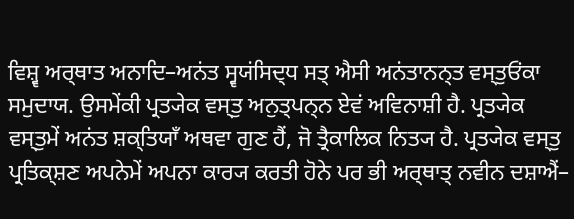ਵਿਸ਼੍ਵ ਅਰ੍ਥਾਤ ਅਨਾਦਿ–ਅਨਂਤ ਸ੍ਵਯਂਸਿਦ੍ਧ ਸਤ੍ ਐਸੀ ਅਨਂਤਾਨਨ੍ਤ ਵਸ੍ਤੁਓਂਕਾ ਸਮੁਦਾਯ. ਉਸਮੇਂਕੀ ਪ੍ਰਤ੍ਯੇਕ ਵਸ੍ਤੁ ਅਨੁਤ੍ਪਨ੍ਨ ਏਵਂ ਅਵਿਨਾਸ਼ੀ ਹੈ. ਪ੍ਰਤ੍ਯੇਕ ਵਸ੍ਤੁਮੇਂ ਅਨਂਤ ਸ਼ਕ੍ਤਿਯਾਁ ਅਥਵਾ ਗੁਣ ਹੈਂ, ਜੋ ਤ੍ਰੈਕਾਲਿਕ ਨਿਤ੍ਯ ਹੈ. ਪ੍ਰਤ੍ਯੇਕ ਵਸ੍ਤੁ ਪ੍ਰਤਿਕ੍ਸ਼ਣ ਅਪਨੇਮੇਂ ਅਪਨਾ ਕਾਰ੍ਯ ਕਰਤੀ ਹੋਨੇ ਪਰ ਭੀ ਅਰ੍ਥਾਤ੍ ਨਵੀਨ ਦਸ਼ਾਐਂ–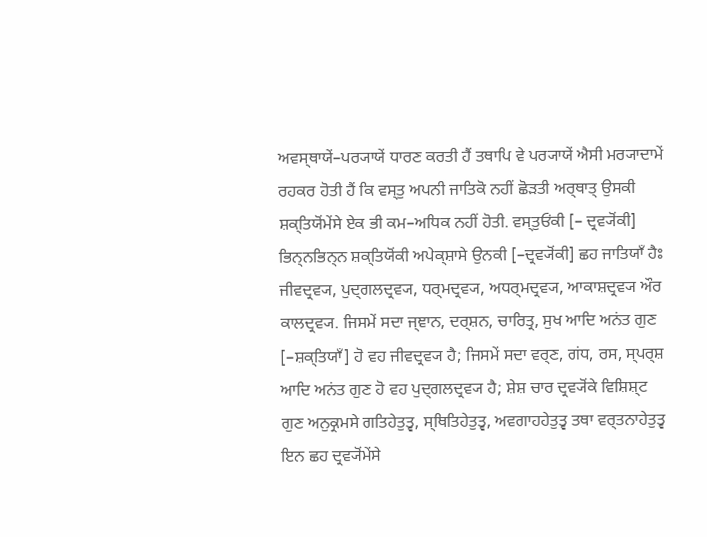ਅਵਸ੍ਥਾਯੇਂ–ਪਰ੍ਯਾਯੇਂ ਧਾਰਣ ਕਰਤੀ ਹੈਂ ਤਥਾਪਿ ਵੇ ਪਰ੍ਯਾਯੇਂ ਐਸੀ ਮਰ੍ਯਾਦਾਮੇਂ ਰਹਕਰ ਹੋਤੀ ਹੈਂ ਕਿ ਵਸ੍ਤੁ ਅਪਨੀ ਜਾਤਿਕੋ ਨਹੀਂ ਛੋੜਤੀ ਅਰ੍ਥਾਤ੍ ਉਸਕੀ ਸ਼ਕ੍ਤਿਯੋਂਮੇਂਸੇ ਏਕ ਭੀ ਕਮ–ਅਧਿਕ ਨਹੀਂ ਹੋਤੀ. ਵਸ੍ਤੁਓਂਕੀ [– ਦ੍ਰਵ੍ਯੋਂਕੀ] ਭਿਨ੍ਨਭਿਨ੍ਨ ਸ਼ਕ੍ਤਿਯੋਂਕੀ ਅਪੇਕ੍ਸ਼ਾਸੇ ਉਨਕੀ [–ਦ੍ਰਵ੍ਯੋਂਕੀ] ਛਹ ਜਾਤਿਯਾਁ ਹੈਃ ਜੀਵਦ੍ਰਵ੍ਯ, ਪੁਦ੍ਗਲਦ੍ਰਵ੍ਯ, ਧਰ੍ਮਦ੍ਰਵ੍ਯ, ਅਧਰ੍ਮਦ੍ਰਵ੍ਯ, ਆਕਾਸ਼ਦ੍ਰਵ੍ਯ ਔਰ ਕਾਲਦ੍ਰਵ੍ਯ. ਜਿਸਮੇਂ ਸਦਾ ਜ੍ਞਾਨ, ਦਰ੍ਸ਼ਨ, ਚਾਰਿਤ੍ਰ, ਸੁਖ ਆਦਿ ਅਨਂਤ ਗੁਣ [–ਸ਼ਕ੍ਤਿਯਾਁ] ਹੋ ਵਹ ਜੀਵਦ੍ਰਵ੍ਯ ਹੈ; ਜਿਸਮੇਂ ਸਦਾ ਵਰ੍ਣ, ਗਂਧ, ਰਸ, ਸ੍ਪਰ੍ਸ਼ ਆਦਿ ਅਨਂਤ ਗੁਣ ਹੋ ਵਹ ਪੁਦ੍ਗਲਦ੍ਰਵ੍ਯ ਹੈ; ਸ਼ੇਸ਼ ਚਾਰ ਦ੍ਰਵ੍ਯੋਂਕੇ ਵਿਸ਼ਿਸ਼੍ਟ ਗੁਣ ਅਨੁਕ੍ਰਮਸੇ ਗਤਿਹੇਤੁਤ੍ਵ, ਸ੍ਥਿਤਿਹੇਤੁਤ੍ਵ, ਅਵਗਾਹਹੇਤੁਤ੍ਵ ਤਥਾ ਵਰ੍ਤਨਾਹੇਤੁਤ੍ਵ ਇਨ ਛਹ ਦ੍ਰਵ੍ਯੋਂਮੇਂਸੇ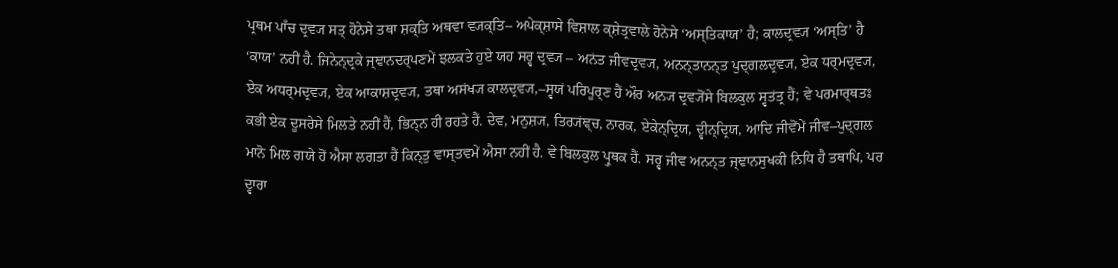ਪ੍ਰਥਮ ਪਾਁਚ ਦ੍ਰਵ੍ਯ ਸਤ੍ ਹੋਨੇਸੇ ਤਥਾ ਸ਼ਕ੍ਤਿ ਅਥਵਾ ਵ੍ਯਕ੍ਤਿ– ਅਪੇਕ੍ਸ਼ਾਸੇ ਵਿਸ਼ਾਲ ਕ੍ਸ਼ੇਤ੍ਰਵਾਲੇ ਹੋਨੇਸੇ ‘ਅਸ੍ਤਿਕਾਯ’ ਹੈ; ਕਾਲਦ੍ਰਵ੍ਯ ‘ਅਸ੍ਤਿ’ ਹੈ ‘ਕਾਯ’ ਨਹੀਂ ਹੈ. ਜਿਨੇਨ੍ਦ੍ਰਕੇ ਜ੍ਞਾਨਦਰ੍ਪਣਮੇਂ ਝਲਕਤੇ ਹੁਏ ਯਹ ਸਰ੍ਵ ਦ੍ਰਵ੍ਯ – ਅਨਂਤ ਜੀਵਦ੍ਰਵ੍ਯ, ਅਨਨ੍ਤਾਨਨ੍ਤ ਪੁਦ੍ਗਲਦ੍ਰਵ੍ਯ, ਏਕ ਧਰ੍ਮਦ੍ਰਵ੍ਯ, ਏਕ ਅਧਰ੍ਮਦ੍ਰਵ੍ਯ, ਏਕ ਆਕਾਸ਼ਦ੍ਰਵ੍ਯ, ਤਥਾ ਅਸਂਖ੍ਯ ਕਾਲਦ੍ਰਵ੍ਯ,–ਸ੍ਵਯਂ ਪਰਿਪੂਰ੍ਣ ਹੈਂ ਔਰ ਅਨ੍ਯ ਦ੍ਰਵ੍ਯੋਂਸੇ ਬਿਲਕੁਲ ਸ੍ਵਤਂਤ੍ਰ ਹੈਂ; ਵੇ ਪਰਮਾਰ੍ਥਤਃ ਕਭੀ ਏਕ ਦੂਸਰੇਸੇ ਮਿਲਤੇ ਨਹੀਂ ਹੈਂ, ਭਿਨ੍ਨ ਹੀ ਰਹਤੇ ਹੈਂ. ਦੇਵ, ਮਨੁਸ਼੍ਯ, ਤਿਰ੍ਯਂਞ੍ਚ, ਨਾਰਕ, ਏਕੇਨ੍ਦ੍ਰਿਯ, ਦ੍ਵੀਨ੍ਦ੍ਰਿਯ, ਆਦਿ ਜੀਵੋਂਮੇਂ ਜੀਵ–ਪੁਦ੍ਗਲ ਮਾਨੋ ਮਿਲ ਗਯੇ ਹੋਂ ਐਸਾ ਲਗਤਾ ਹੈਂ ਕਿਨ੍ਤੁ ਵਾਸ੍ਤਵਮੇਂ ਐਸਾ ਨਹੀਂ ਹੈ. ਵੇ ਬਿਲਕੁਲ ਪ੍ਰੁਥਕ ਹੈਂ. ਸਰ੍ਵ ਜੀਵ ਅਨਨ੍ਤ ਜ੍ਞਾਨਸੁਖਕੀ ਨਿਧਿ ਹੈ ਤਥਾਪਿ, ਪਰ ਦ੍ਵਾਰਾ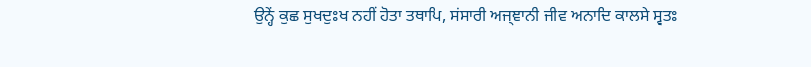ਉਨ੍ਹੇਂ ਕੁਛ ਸੁਖਦੁਃਖ ਨਹੀਂ ਹੋਤਾ ਤਥਾਪਿ, ਸਂਸਾਰੀ ਅਜ੍ਞਾਨੀ ਜੀਵ ਅਨਾਦਿ ਕਾਲਸੇ ਸ੍ਵਤਃ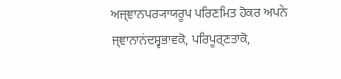ਅਜ੍ਞਾਨਪਰ੍ਯਾਯਰੂਪ ਪਰਿਣਮਿਤ ਹੋਕਰ ਅਪਨੇ ਜ੍ਞਾਨਾਨਂਦਸ੍ਵਭਾਵਕੋ, ਪਰਿਪੂਰ੍ਣਤਾਕੋ,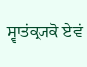ਸ੍ਵਾਤਂਕ੍ਰ੍ਯਕੋ ਏਵਂ